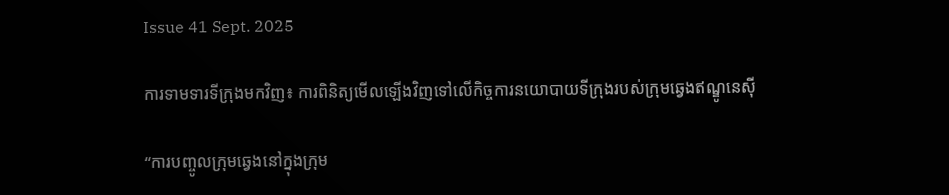Issue 41 Sept. 2025

ការទាមទារទីក្រុងមកវិញ៖ ការពិនិត្យមើលឡើងវិញទៅលើកិច្ចការនយោបាយទីក្រុងរបស់ក្រុមឆ្វេងឥណ្ឌូនេស៊ី

“ការបញ្ចូលក្រុមឆ្វេងនៅក្នុងក្រុម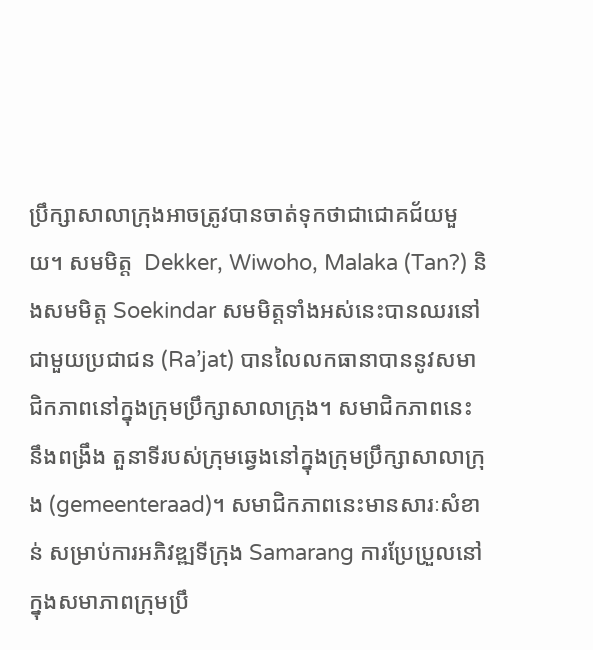ប្រឹក្សាសាលាក្រុងអាចត្រូវបានចាត់ទុកថាជាជោគជ័យមួយ។ សមមិត្ត  Dekker, Wiwoho, Malaka (Tan?) និងសមមិត្ត Soekindar សមមិត្តទាំងអស់នេះបានឈរនៅជាមួយប្រជាជន (Ra’jat) បានលៃលកធានាបាននូវសមាជិកភាពនៅក្នុងក្រុមប្រឹក្សាសាលាក្រុង។ សមាជិកភាពនេះ នឹងពង្រឹង តួនាទីរបស់ក្រុមឆ្វេងនៅក្នុងក្រុមប្រឹក្សាសាលាក្រុង (gemeenteraad)។ សមាជិកភាពនេះមានសារៈសំខាន់ សម្រាប់ការអភិវឌ្ឍទីក្រុង Samarang ការប្រែប្រួលនៅក្នុងសមាភាពក្រុមប្រឹ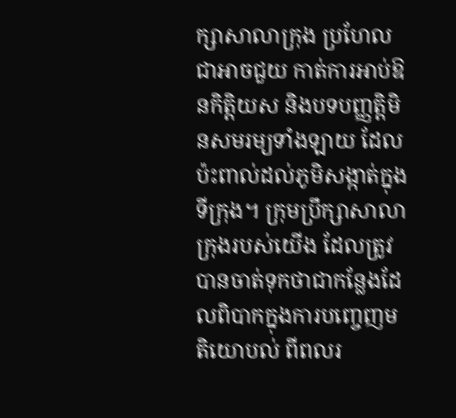ក្សាសាលាក្រុង ប្រហែលជាអាចជួយ កាត់ការអាប់ឱនកិត្តិយស និងបទបញ្ញត្តិមិនសមរម្យទាំងឡាយ ដែលប៉ះពាល់ដល់ភូមិសង្កាត់ក្នុងទីក្រុង។ ក្រុមប្រឹក្សាសាលាក្រុងរបស់យើង ដែលត្រូវបានចាត់ទុកថាជាកន្លែងដែលពិបាកក្នុងការបញ្ចេញមតិយោបល់ ពីពលរ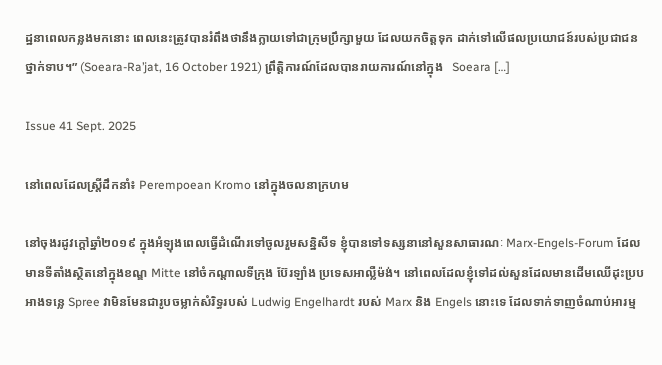ដ្ឋនាពេលកន្លងមកនោះ ពេលនេះត្រូវបានរំពឹងថានឹងក្លាយទៅជាក្រុមប្រឹក្សាមួយ ដែលយកចិត្តទុក ដាក់ទៅលើផលប្រយោជន៍របស់ប្រជាជនថ្នាក់ទាប។” (Soeara-Ra’jat, 16 October 1921) ព្រឹត្តិការណ៍ដែលបានរាយការណ៍នៅក្នុង   Soeara […]

Issue 41 Sept. 2025

នៅពេលដែលស្ត្រីដឹកនាំ៖ Perempoean Kromo នៅក្នុងចលនាក្រហម

នៅចុងរដូវក្តៅឆ្នាំ២០១៩ ក្នុងអំឡុងពេលធ្វើដំណើរទៅចូលរួមសន្និសីទ ខ្ញុំបានទៅទស្សនានៅសួនសាធារណៈ Marx-Engels-Forum ដែលមានទីតាំងស្ថិតនៅក្នុងខណ្ឌ Mitte នៅចំកណ្តាលទីក្រុង ប៊ែរឡាំង ប្រទេសអាល្លឺម៉ង់។ នៅពេលដែលខ្ញុំទៅដល់សួនដែលមានដើមឈើដុះប្របអាងទន្លេ Spree វាមិនមែនជារូបចម្លាក់សំរិទ្ធរបស់ Ludwig Engelhardt របស់ Marx និង Engels នោះទេ ដែលទាក់ទាញចំណាប់អារម្ម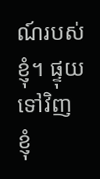ណ៍របស់ខ្ញុំ។ ផ្ទុយទៅវិញ ខ្ញុំ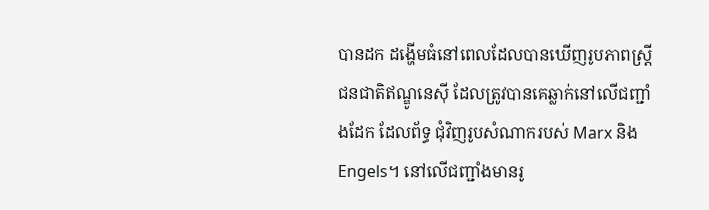បានដក ដង្ហើមធំនៅពេលដែលបានឃើញរូបភាពស្ត្រីជនជាតិឥណ្ឌូនេស៊ី ដែលត្រូវបានគេឆ្លាក់នៅលើជញ្ជាំងដែក ដែលព័ទ្ធ ជុំវិញរូបសំណាករបស់ Marx និង Engels។ នៅលើជញ្ជាំងមានរូ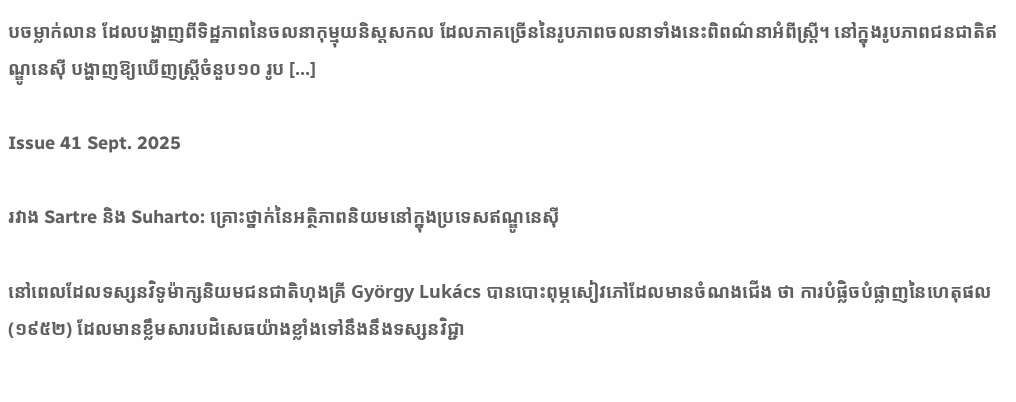បចម្លាក់លាន ដែលបង្ហាញពីទិដ្ឋភាពនៃចលនាកុម្មុយនិស្តសកល ដែលភាគច្រើននៃរូបភាពចលនាទាំងនេះពិពណ៌នាអំពីស្ត្រី។ នៅក្នុងរូបភាពជនជាតិឥណ្ឌូនេស៊ី បង្ហាញឱ្យឃើញស្ត្រីចំនួប១០ រូប […]

Issue 41 Sept. 2025

រវាង Sartre និង Suharto: គ្រោះថ្នាក់នៃអត្ថិភាពនិយមនៅក្នុងប្រទេសឥណ្ឌូនេស៊ី

នៅពេលដែលទស្សនវិទូម៉ាក្សនិយមជនជាតិហុងគ្រី György Lukács បានបោះពុម្ភសៀវភៅដែលមានចំណងជើង ថា ការបំផ្លិចបំផ្លាញនៃហេតុផល (១៩៥២) ដែលមានខ្លឹមសារបដិសេធយ៉ាងខ្លាំងទៅនឹងនឹងទស្សនវិជ្ជា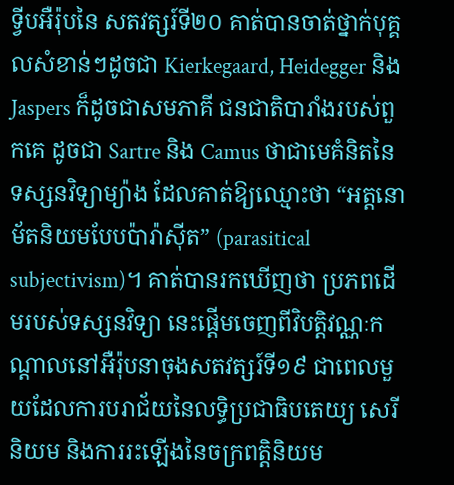ទ្វីបអឺរ៉ុបនៃ សតវត្សរ៍ទី២០ គាត់បានចាត់ថ្នាក់បុគ្គលសំខាន់ៗដូចជា Kierkegaard, Heidegger និង Jaspers ក៏ដូចជាសមភាគី ជនជាតិបារាំងរបស់ពួកគេ ដូចជា Sartre និង Camus ថាជាមេគំនិតនៃទស្សនវិទ្យាម្យ៉ាង ដែលគាត់ឱ្យឈ្មោះថា “អត្តនោម័តនិយមបែបប៉ារ៉ាស៊ីត” (parasitical subjectivism)។ គាត់បានរកឃើញថា ប្រភពដើមរបស់ទស្សនវិទ្យា នេះផ្ដើមចេញពីវិបត្តិវណ្ណៈកណ្តាលនៅអឺរ៉ុបនាចុងសតវត្សរ៍ទី១៩ ជាពេលមួយដែលការបរាជ័យនៃលទ្ធិប្រជាធិបតេយ្យ សេរីនិយម និងការរះឡើងនៃចក្រពត្តិនិយម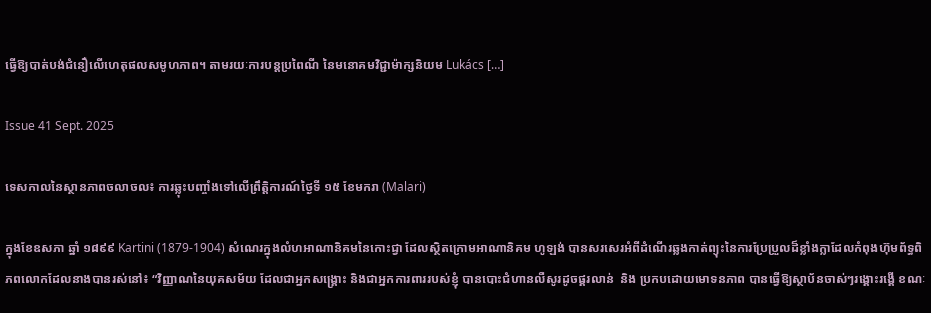ធ្វើឱ្យបាត់បង់ជំនឿលើហេតុផលសមូហភាព។ តាមរយៈការបន្តប្រពៃណី នៃមនោគមវិជ្ជាម៉ាក្សនិយម Lukács […]

Issue 41 Sept. 2025

ទេសកាលនៃស្ថានភាពចលាចល៖ ការឆ្លុះបញ្ចាំងទៅលើព្រឹត្តិការណ៍ថ្ងៃទី ១៥ ខែមករា (Malari)

ក្នុងខែឧសភា ឆ្នាំ ១៨៩៩ Kartini (1879-1904) សំណេរក្នុងលំហអាណានិគមនៃកោះជ្វា ដែលស្ថិតក្រោមអាណានិគម ហូឡង់ បានសរសេរអំពីដំណើរឆ្លងកាត់ព្យុះនៃការប្រែប្រួលដ៏ខ្លាំងក្លាដែលកំពុងហ៊ុមព័ទ្ធពិភពលោកដែលនាងបានរស់នៅ៖ “វិញ្ញាណនៃយុគសម័យ ដែលជាអ្នកសង្គ្រោះ និងជាអ្នកការពាររបស់ខ្ញុំ បានបោះជំហានលឺសូរដូចផ្គរលាន់  និង ប្រកបដោយមោទនភាព បានធ្វើឱ្យស្ថាប័នចាស់ៗរង្គោះរង្គើ ខណៈ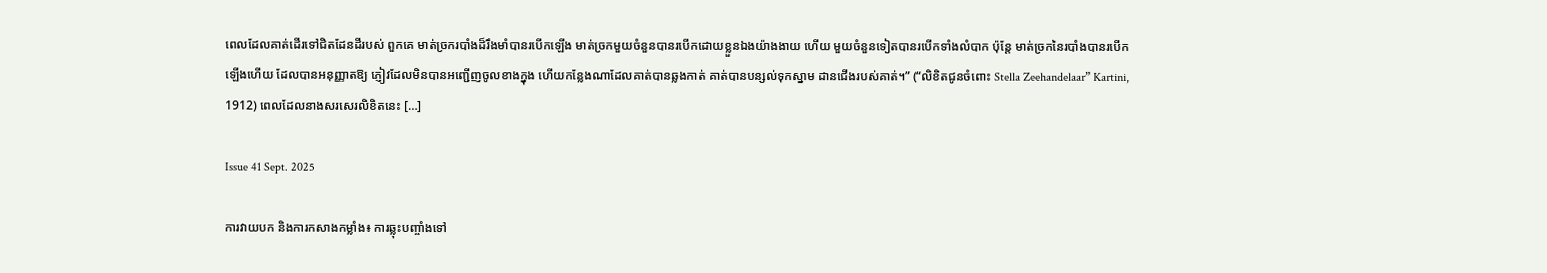ពេលដែលគាត់ដើរទៅជិតដែនដីរបស់ ពួកគេ មាត់ច្រករបាំងដ៏រឹងមាំបានរបើកឡើង មាត់ច្រកមួយចំនួនបានរបើកដោយខ្លួនឯងយ៉ាងងាយ ហើយ មួយចំនួនទៀតបានរបើកទាំងលំបាក ប៉ុន្តែ មាត់ច្រកនៃរបាំងបានរបើកឡើងហើយ ដែលបានអនុញ្ញាតឱ្យ ភ្ញៀវដែលមិនបានអញ្ជើញចូលខាងក្នុង ហើយកន្លែងណាដែលគាត់បានឆ្លងកាត់ គាត់បានបន្សល់ទុកស្នាម ដានជើងរបស់គាត់។” (“លិខិតជូនចំពោះ Stella Zeehandelaar” Kartini, 1912) ពេលដែលនាងសរសេរលិខិតនេះ […]

Issue 41 Sept. 2025

ការវាយបក និងការកសាងកម្លាំង៖ ការឆ្លុះបញ្ចាំងទៅ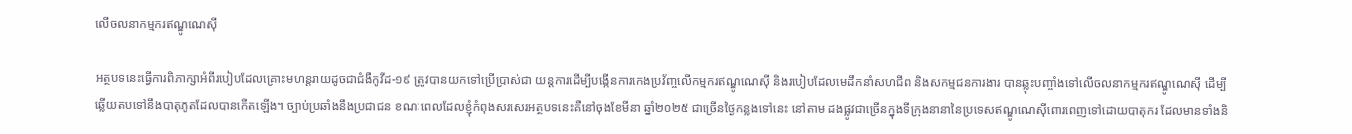លើចលនាកម្មករឥណ្ឌូណេស៊ី

អត្ថបទនេះធ្វើការពិភាក្សាអំពីរបៀបដែលគ្រោះមហន្តរាយដូចជាជំងឺកូវីដ-១៩ ត្រូវបានយកទៅប្រើប្រាស់ជា យន្តការដើម្បីបង្កើនការកេងប្រវ័ញ្ចលើកម្មករឥណ្ឌូណេស៊ី និងរបៀបដែលមេដឹកនាំសហជីព និងសកម្មជនការងារ បានឆ្លុះបញ្ចាំងទៅលើចលនាកម្មករឥណ្ឌូណេស៊ី ដើម្បីឆ្លើយតបទៅនឹងបាតុភូតដែលបានកើតឡើង។ ច្បាប់ប្រឆាំងនឹងប្រជាជន ខណៈពេលដែលខ្ញុំកំពុងសរសេរអត្ថបទនេះគឺនៅចុងខែមីនា ឆ្នាំ២០២៥ ជាច្រើនថ្ងៃកន្លងទៅនេះ នៅតាម ដងផ្លូវជាច្រើនក្នុងទីក្រុងនានានៃប្រទេសឥណ្ឌូណេស៊ីពោរពេញទៅដោយបាតុករ ដែលមានទាំងនិ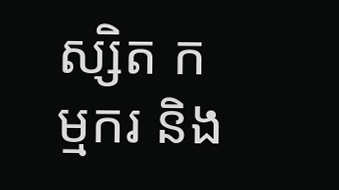ស្សិត កម្មករ និង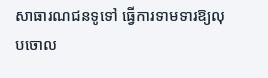សាធារណជនទូទៅ ធ្វើការទាមទារឱ្យលុបចោល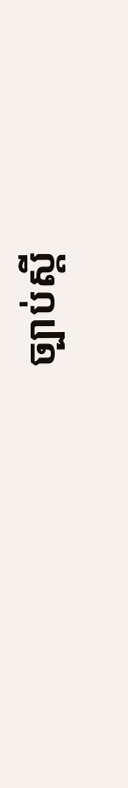ច្បាប់ស្តី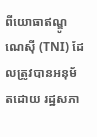ពីយោធាឥណ្ឌូណេស៊ី (TNI) ដែលត្រូវបានអនុម័តដោយ រដ្ឋសភា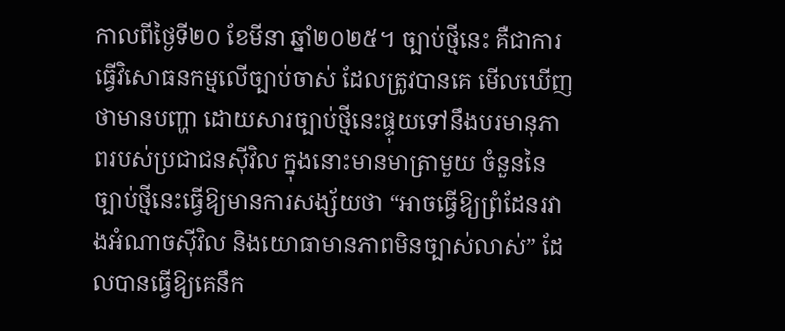កាលពីថ្ងៃទី២០ ខែមីនា ឆ្នាំ២០២៥។ ច្បាប់ថ្មីនេះ គឺជាការធ្វើវិសោធនកម្មលើច្បាប់ចាស់ ដែលត្រូវបានគេ មើលឃើញថាមានបញ្ហា ដោយសារច្បាប់ថ្មីនេះផ្ទុយទៅនឹងបរមានុភាពរបស់ប្រជាជនស៊ីវិល ក្នុងនោះមានមាត្រាមួយ ចំនួននៃច្បាប់ថ្មីនេះធ្វើឱ្យមានការសង្ស័យថា “អាចធ្វើឱ្យព្រំដែនរវាងអំណាចស៊ីវិល និងយោធាមានភាពមិនច្បាស់លាស់” ដែលបានធ្វើឱ្យគេនឹក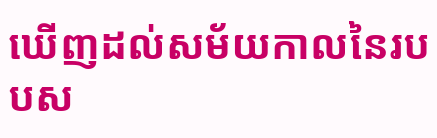ឃើញដល់សម័យកាលនៃរបបស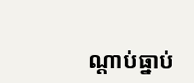ណ្តាប់ធ្នាប់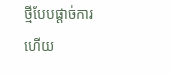ថ្មីបែបផ្តាច់ការ ហើយ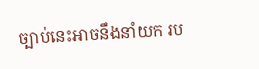ច្បាប់នេះអាចនឹងនាំយក រប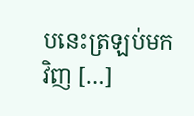បនេះត្រឡប់មកវិញ […]